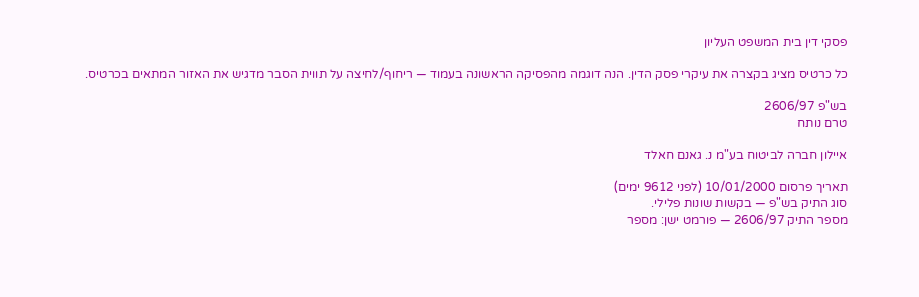פסקי דין בית המשפט העליון

כל כרטיס מציג בקצרה את עיקרי פסק הדין. הנה דוגמה מהפסיקה הראשונה בעמוד — ריחוף/לחיצה על תווית הסבר מדגיש את האזור המתאים בכרטיס.

בש"פ 2606/97
טרם נותח

איילון חברה לביטוח בע"מ נ. גאנם חאלד

תאריך פרסום 10/01/2000 (לפני 9612 ימים)
סוג התיק בש"פ — בקשות שונות פלילי.
מספר התיק 2606/97 — פורמט ישן: מספר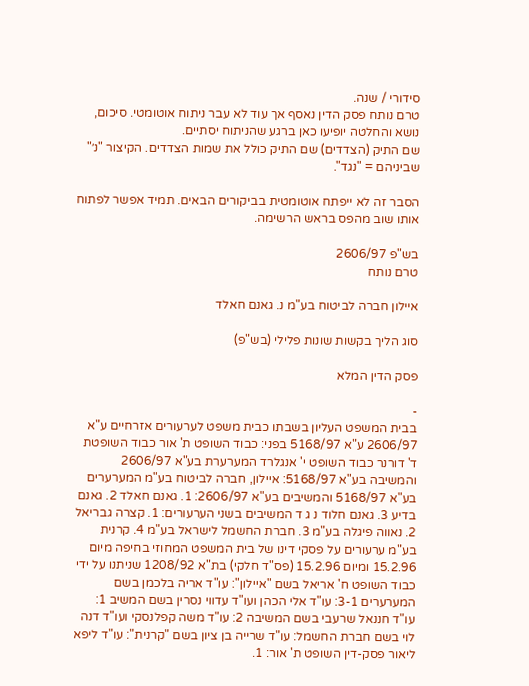סידורי / שנה.
טרם נותח פסק הדין נאסף אך עוד לא עבר ניתוח אוטומטי. סיכום, נושא והחלטה יופיעו כאן ברגע שהניתוח יסתיים.
שם התיק (הצדדים) שם התיק כולל את שמות הצדדים. הקיצור "נ׳" שביניהם = "נגד".

הסבר זה לא ייפתח אוטומטית בביקורים הבאים. תמיד אפשר לפתוח אותו שוב מהפס בראש הרשימה.

בש"פ 2606/97
טרם נותח

איילון חברה לביטוח בע"מ נ. גאנם חאלד

סוג הליך בקשות שונות פלילי (בש"פ)

פסק הדין המלא

-
בבית המשפט העליון בשבתו כבית משפט לערעורים אזרחיים ע"א 2606/97 ע"א 5168/97 בפני: כבוד השופט ת' אור כבוד השופטת ד' דורנר כבוד השופט י' אנגלרד המערערת בע"א 2606/97 והמשיבה בע"א 5168/97: איילון, חברה לביטוח בע"מ המערערים בע"א 5168/97 והמשיבים בע"א 2606/97: 1. גאנם חאלד 2. גאנם בדיע 3. גאנם חלוד נ ג ד המשיבים בשני הערעורים: 1. קצרה גבריאל 2. נאווה פיגלה בע"מ 3. חברת החשמל לישראל בע"מ 4. קרנית בע"מ ערעורים על פסקי דינו של בית המשפט המחוזי בחיפה מיום 15.2.96 ומיום 15.2.96 (פס"ד חלקי) בת"א 1208/92 שניתנו על ידי כבוד השופט ח' אריאל בשם "איילון": עו"ד אריה בלכמן בשם המערערים 3-1: עו"ד אלי הכהן ועו"ד עדווי נסרין בשם המשיב 1: עו"ד חננאל שרעבי בשם המשיבה 2: עו"ד משה קפלנסקי ועו"ד דנה לוי בשם חברת החשמל: עו"ד שרייה בן ציון בשם "קרנית": עו"ד ליפא ליאור פסק-דין השופט ת' אור: 1.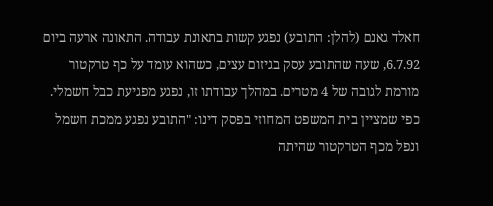חאלד גאנם (להלן: התובע) נפגע קשות בתאונת עבודה. התאונה ארעה ביום 6.7.92, שעה שהתובע עסק בגיזום עצים, כשהוא עומד על כף טרקטור מורמת לגובה של 4 מטרים. במהלך עבודתו זו, נפגע מפגיעת כבל חשמלי. כפי שמציין בית המשפט המחוזי בפסק דינו: "התובע נפגע ממכת חשמל ונפל מכף הטרקטור שהיתה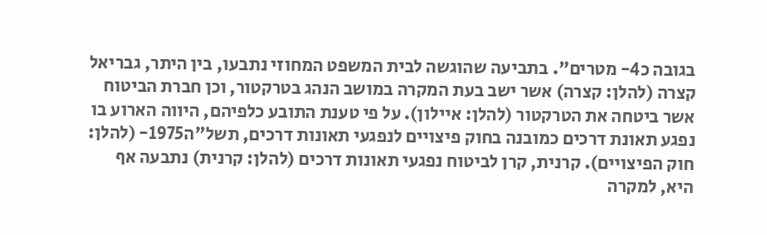בגובה כ4- מטרים". בתביעה שהוגשה לבית המשפט המחוזי נתבעו, בין היתר, גבריאל קצרה (להלן: קצרה) אשר ישב בעת המקרה במושב הנהג בטרקטור, וכן חברת הביטוח אשר ביטחה את הטרקטור (להלן: איילון). על פי טענת התובע כלפיהם, היווה הארוע בו נפגע תאונת דרכים כמובנה בחוק פיצויים לנפגעי תאונות דרכים, תשל"ה1975- (להלן: חוק הפיצויים). קרנית, קרן לביטוח נפגעי תאונות דרכים (להלן: קרנית) נתבעה אף היא, למקרה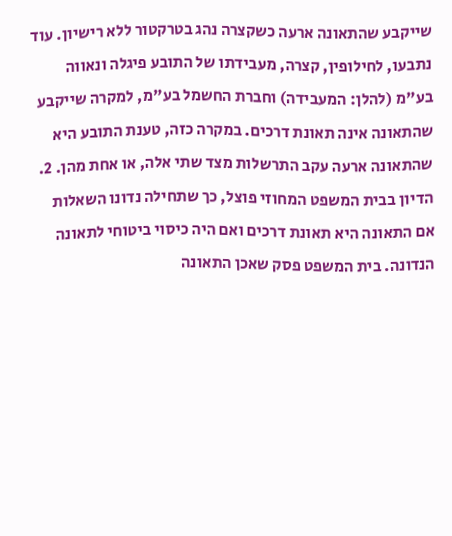שייקבע שהתאונה ארעה כשקצרה נהג בטרקטור ללא רישיון. עוד נתבעו, לחילופין, קצרה, מעבידתו של התובע פיגלה ונאווה בע"מ (להלן: המעבידה) וחברת החשמל בע"מ, למקרה שייקבע שהתאונה אינה תאונת דרכים. במקרה כזה, טענת התובע היא שהתאונה ארעה עקב התרשלות מצד שתי אלה, או אחת מהן. 2. הדיון בבית המשפט המחוזי פוצל, כך שתחילה נדונו השאלות אם התאונה היא תאונת דרכים ואם היה כיסוי ביטוחי לתאונה הנדונה. בית המשפט פסק שאכן התאונה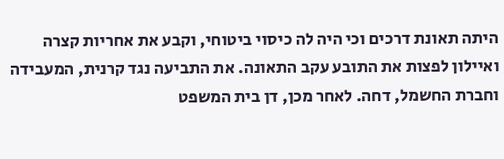היתה תאונת דרכים וכי היה לה כיסוי ביטוחי, וקבע את אחריות קצרה ואיילון לפצות את התובע עקב התאונה. את התביעה נגד קרנית, המעבידה וחברת החשמל, דחה. לאחר מכן, דן בית המשפט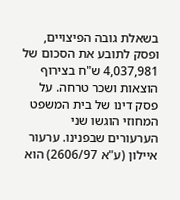בשאלת גובה הפיצויים, ופסק לתובע את הסכום של 4,037,981 ש"ח בצירוף הוצאות ושכר טרחה. על פסק דינו של בית המשפט המחוזי הוגשו שני הערעורים שבפנינו. ערעור איילון (ע"א 2606/97) הוא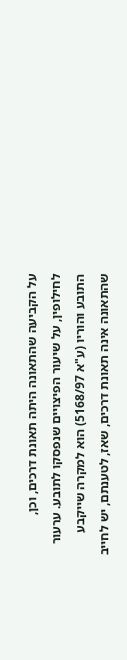על הקביעה שהתאונה היתה תאונת דרכים, וכן, לחילופין, על שיעור הפיצויים שנפסקו לתובע. ערעור התובע והוריו (ע"א 5168/97) הוא למקרה שייקבע שהתאונה אינה תאונת דרכים, שאז, לטענתם, יש לחייב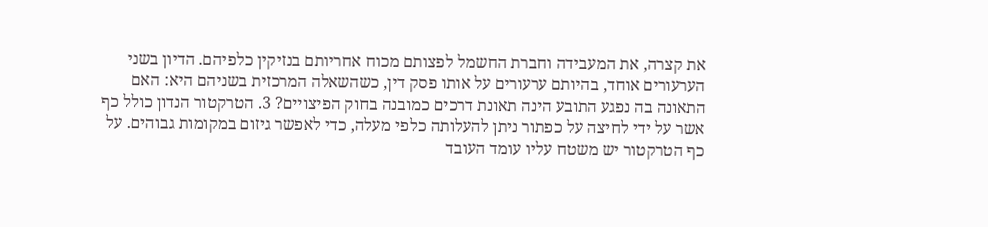את קצרה, את המעבידה וחברת החשמל לפצותם מכוח אחריותם בנזיקין כלפיהם. הדיון בשני הערעורים אוחד, בהיותם ערעורים על אותו פסק דין, כשהשאלה המרכזית בשניהם היא: האם התאונה בה נפגע התובע הינה תאונת דרכים כמובנה בחוק הפיצויים? 3. הטרקטור הנדון כולל כף אשר על ידי לחיצה על כפתור ניתן להעלותה כלפי מעלה, כדי לאפשר גיזום במקומות גבוהים. על כף הטרקטור יש משטח עליו עומד העובד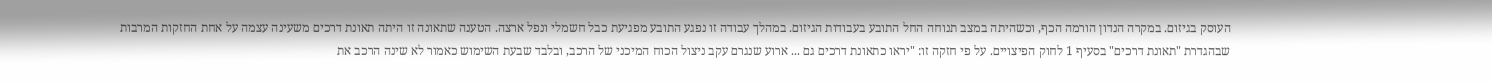העוסק בגיזום. במקרה הנדון הורמה הכף, וכשהיתה במצב תנוחה החל התובע בעבודות הגיזום. במהלך עבודה זו נפגע התובע מפגיעת כבל חשמלי ונפל ארצה. הטענה שתאונה זו היתה תאונת דרכים משעינה עצמה על אחת החזקות המרבות שבהגדרת "תאונת דרכים" בסעיף 1 לחוק הפיצויים. על פי חזקה זו: "יראו כתאונת דרכים גם ... ארוע שנגרם עקב ניצול הכוח המיכני של הרכב, ובלבד שבעת השימוש כאמור לא שינה הרכב את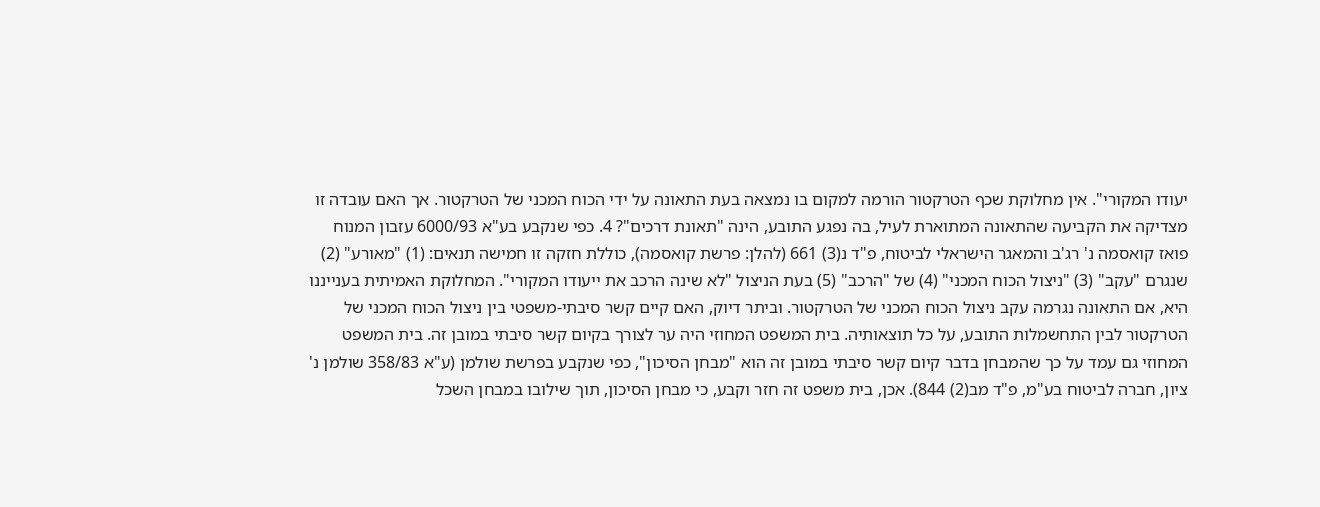יעודו המקורי". אין מחלוקת שכף הטרקטור הורמה למקום בו נמצאה בעת התאונה על ידי הכוח המכני של הטרקטור. אך האם עובדה זו מצדיקה את הקביעה שהתאונה המתוארת לעיל, בה נפגע התובע, הינה "תאונת דרכים"? 4. כפי שנקבע בע"א 6000/93 עזבון המנוח פואז קואסמה נ' רג'ב והמאגר הישראלי לביטוח, פ"ד נ(3) 661 (להלן: פרשת קואסמה), כוללת חזקה זו חמישה תנאים: (1) "מאורע" (2) שנגרם "עקב" (3) "ניצול הכוח המכני" (4) של "הרכב" (5) בעת הניצול "לא שינה הרכב את ייעודו המקורי". המחלוקת האמיתית בענייננו היא, אם התאונה נגרמה עקב ניצול הכוח המכני של הטרקטור. וביתר דיוק, האם קיים קשר סיבתי-משפטי בין ניצול הכוח המכני של הטרקטור לבין התחשמלות התובע, על כל תוצאותיה. בית המשפט המחוזי היה ער לצורך בקיום קשר סיבתי במובן זה. בית המשפט המחוזי גם עמד על כך שהמבחן בדבר קיום קשר סיבתי במובן זה הוא "מבחן הסיכון", כפי שנקבע בפרשת שולמן (ע"א 358/83 שולמן נ' ציון, חברה לביטוח בע"מ, פ"ד מב(2) 844). אכן, בית משפט זה חזר וקבע, כי מבחן הסיכון, תוך שילובו במבחן השכל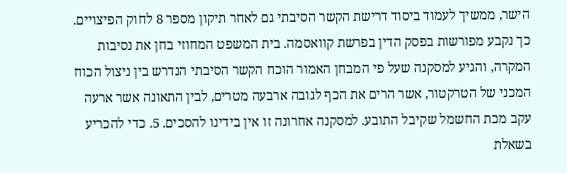הישר, ממשיך לעמוד ביסוד דרישת הקשר הסיבתי גם לאחר תיקון מספר 8 לחוק הפיצויים. כך נקבע מפורשות בפסק הדין בפרשת קוואסמה. בית המשפט המחוזי בחן את נסיבות המקרה, והגיע למסקנה שעל פי המבחן האמור הוכח הקשר הסיבתי הנדרש בין ניצול הכוח המכני של הטרקטור, אשר הרים את הכף לגובה ארבעה מטרים, לבין התאונה אשר ארעה עקב מכת החשמל שקיבל התובע. למסקנה אחרונה זו אין בידינו להסכים. 5. כדי להכריע בשאלת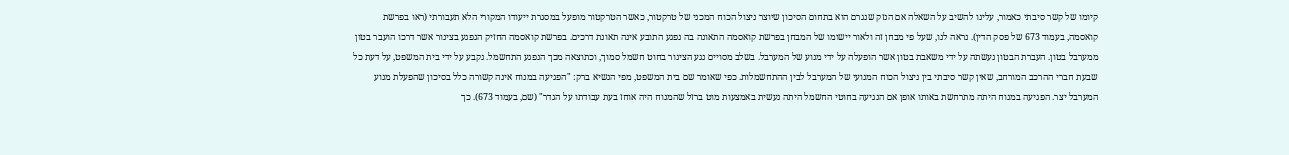קיומו של קשר סיבתי כאמור, עלינו להשיב על השאלה אם הנזק שנגרם הוא בתחום הסיכון שיוצר ניצול הכוח המכני של טרקטור, כאשר הטרקטור מופעל במסגרת ייעודו המקורי הלא תעבורתי (ראו בפרשת קואסמה, בעמוד 673 של פסק הדין). נראה לנו, שעל פי מבחן זה ולאור יישומו של המבחן בפרשת קואסמה התאונה בה נפגע התובע אינה תאונת דרכים. בפרשת קואסמה החזיק הנפגע בצינור אשר דרכו הועבר בטון ממערבל בטון. העברת הבטון נעשתה על ידי משאבת בטון אשר הופעלה על ידי מנוע של המערבל. בשלב מסויים נגע הצינור בחוט חשמל סמוך, וכתוצאה מכך הנפגע התחשמל. נקבע על ידי בית המשפט, על דעת כל שבעת חברי ההרכב המורחב, שאין קשר סיבתי בין ניצול הכוח המנועי של המערבל לבין ההתחשמלות. כפי שאומר שם בית המשפט, מפי הנשיא ברק: "הפגיעה במנוח אינה קשורה כלל בסיכון שהפעלת מנוע המערבל יצר. הפגיעה במנוח היתה מתרחשת באותו אופן אם הנגיעה בחוטי החשמל היתה נעשית באמצעות מוט ברזל שהמנוח היה אוחז בעת עבודתו על הגדר" (שם, בעמוד 673). כך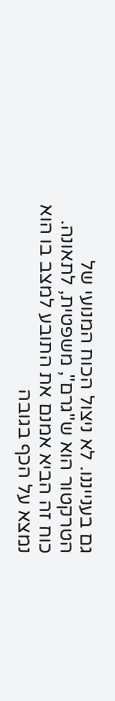גם בענייננו. לא ניצול הכוח המנועי של הטרקטור הוא ש"גרם", משפטית, לתאונה. כוח זה הביא אמנם את התובע למצב בו הוא נמצא על הכף בגובה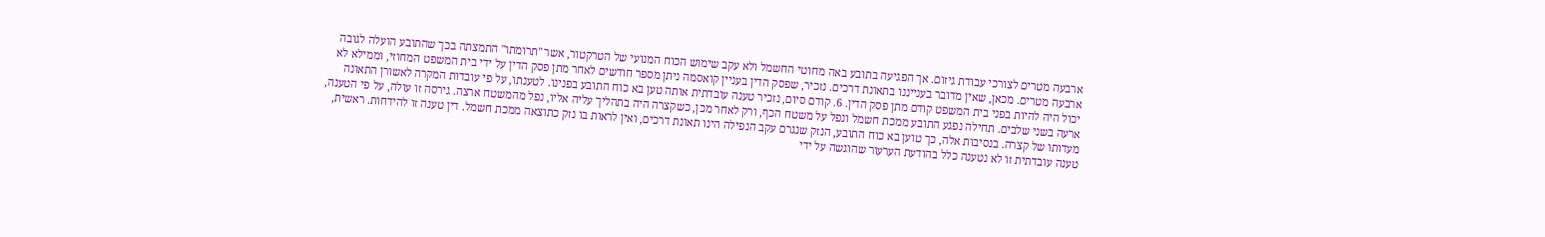ארבעה מטרים לצורכי עבודת גיזום. אך הפגיעה בתובע באה מחוטי החשמל ולא עקב שימוש הכוח המנועי של הטרקטור, אשר "תרומתו" התמצתה בכך שהתובע הועלה לגובה ארבעה מטרים. מכאן, שאין מדובר בענייננו בתאונת דרכים. נזכיר, שפסק הדין בעניין קואסמה ניתן מספר חודשים לאחר מתן פסק הדין על ידי בית המשפט המחוזי, וממילא לא יכול היה להיות בפני בית המשפט קודם מתן פסק הדין. 6. קודם סיום, נזכיר טענה עובדתית אותה טען בא כוח התובע בפנינו. לטענתו, על פי עובדות המקרה לאשורן התאונה ארעה בשני שלבים. תחילה נפגע התובע ממכת חשמל ונפל על משטח הכף, ורק לאחר מכן, כשקצרה היה בתהליך עליה אליו, נפל מהמשטח ארצה. גירסה זו עולה, על פי הטענה, מעדותו של קצרה. בנסיבות אלה, כך טוען בא כוח התובע, הנזק שנגרם עקב הנפילה הינו תאונת דרכים, ואין לראות בו נזק כתוצאה ממכת חשמל. דין טענה זו להידחות. ראשית, טענה עובדתית זו לא נטענה כלל בהודעת הערעור שהוגשה על ידי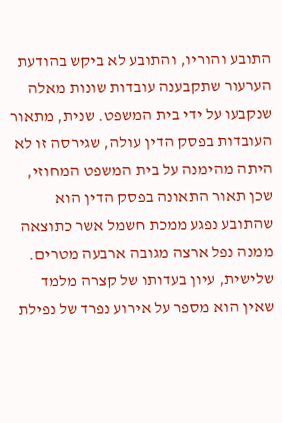התובע והוריו, והתובע לא ביקש בהודעת הערעור שתקבענה עובדות שונות מאלה שנקבעו על ידי בית המשפט. שנית, מתאור העובדות בפסק הדין עולה, שגירסה זו לא היתה מהימנה על בית המשפט המחוזי, שכן תאור התאונה בפסק הדין הוא שהתובע נפגע ממכת חשמל אשר כתוצאה ממנה נפל ארצה מגובה ארבעה מטרים. שלישית, עיון בעדותו של קצרה מלמד שאין הוא מספר על אירוע נפרד של נפילת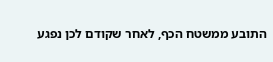התובע ממשטח הכף, לאחר שקודם לכן נפגע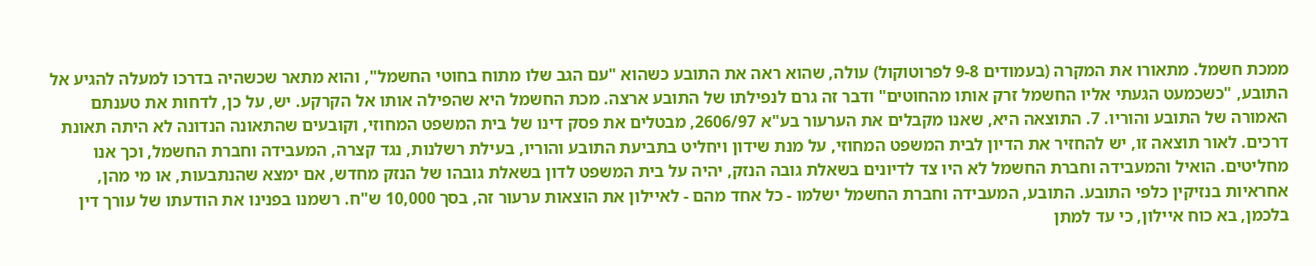ממכת חשמל. מתאורו את המקרה (בעמודים 9-8 לפרוטוקול) עולה, שהוא ראה את התובע כשהוא "עם הגב שלו מתוח בחוטי החשמל", והוא מתאר שכשהיה בדרכו למעלה להגיע אל התובע, "כשכמעט הגעתי אליו החשמל זרק אותו מהחוטים" ודבר זה גרם לנפילתו של התובע ארצה. מכת החשמל היא שהפילה אותו אל הקרקע. יש, על כן, לדחות את טענתם האמורה של התובע והוריו. 7. התוצאה היא, שאנו מקבלים את הערעור בע"א 2606/97, מבטלים את פסק דינו של בית המשפט המחוזי, וקובעים שהתאונה הנדונה לא היתה תאונת דרכים. לאור תוצאה זו, יש להחזיר את הדיון לבית המשפט המחוזי, על מנת שידון ויחליט בתביעת התובע והוריו, בעילת רשלנות, נגד קצרה, המעבידה וחברת החשמל, וכך אנו מחליטים. הואיל והמעבידה וחברת החשמל לא היו צד לדיונים בשאלת גובה הנזק, יהיה על בית המשפט לדון בשאלת גובהו של הנזק מחדש, אם ימצא שהנתבעות, או מי מהן, אחראיות בנזיקין כלפי התובע. התובע, המעבידה וחברת החשמל ישלמו - כל אחד מהם - לאיילון את הוצאות ערעור זה, בסך 10,000 ש"ח. רשמנו בפנינו את הודעתו של עורך דין בלכמן, בא כוח איילון, כי עד למתן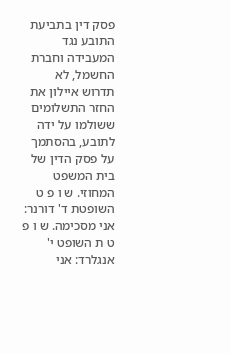פסק דין בתביעת התובע נגד המעבידה וחברת החשמל, לא תדרוש איילון את החזר התשלומים ששולמו על ידה לתובע, בהסתמך על פסק הדין של בית המשפט המחוזי. ש ו פ ט השופטת ד' דורנר: אני מסכימה. ש ו פ ט ת השופט י' אנגלרד: אני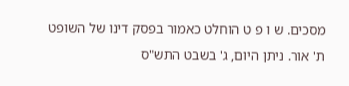מסכים. ש ו פ ט הוחלט כאמור בפסק דינו של השופט ת' אור. ניתן היום, ג' בשבט התש"ס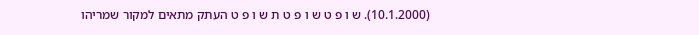(10.1.2000). ש ו פ ט ש ו פ ט ת ש ו פ ט העתק מתאים למקור שמריהו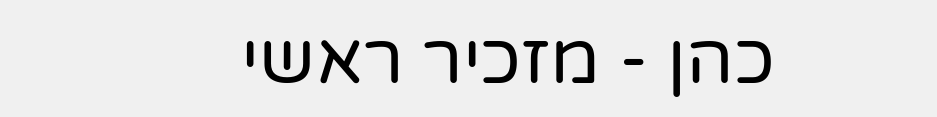כהן - מזכיר ראשי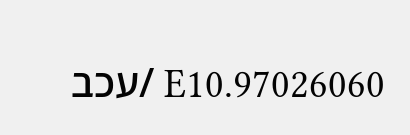97026060.E10 /עכב